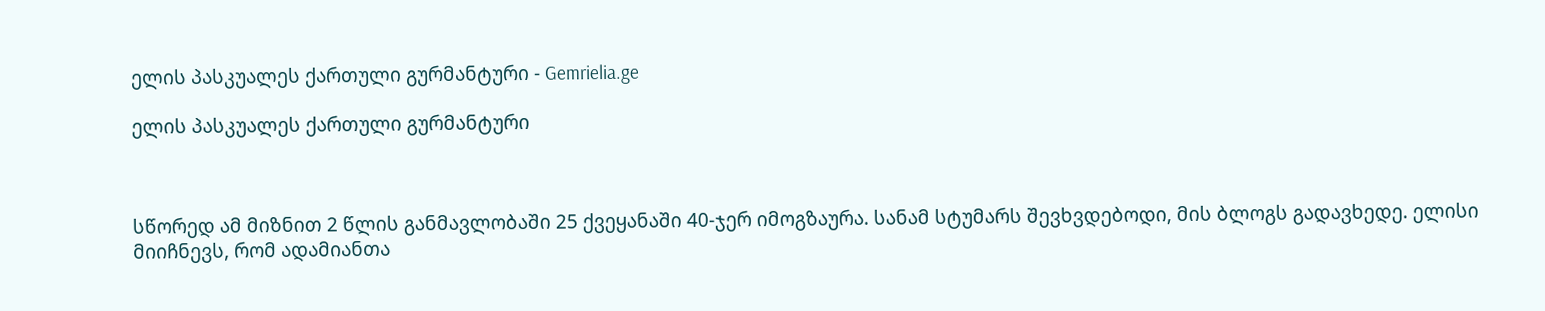ელის პასკუალეს ქართული გურმანტური - Gemrielia.ge

ელის პასკუალეს ქართული გურმანტური



სწორედ ამ მიზნით 2 წლის განმავლობაში 25 ქვეყანაში 40-ჯერ იმოგზაურა. სანამ სტუმარს შევხვდებოდი, მის ბლოგს გადავხედე. ელისი მიიჩნევს, რომ ადამიანთა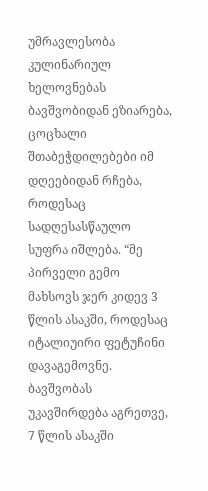უმრავლესობა კულინარიულ ხელოვნებას ბავშვობიდან ეზიარება, ცოცხალი შთაბეჭდილებები იმ დღეებიდან რჩება, როდესაც სადღესასწაულო სუფრა იშლება. “მე პირველი გემო მახსოვს ჯერ კიდევ 3 წლის ასაკში, როდესაც იტალიუირი ფეტუჩინი დავაგემოვნე. ბავშვობას უკავშირდება აგრეთვე, 7 წლის ასაკში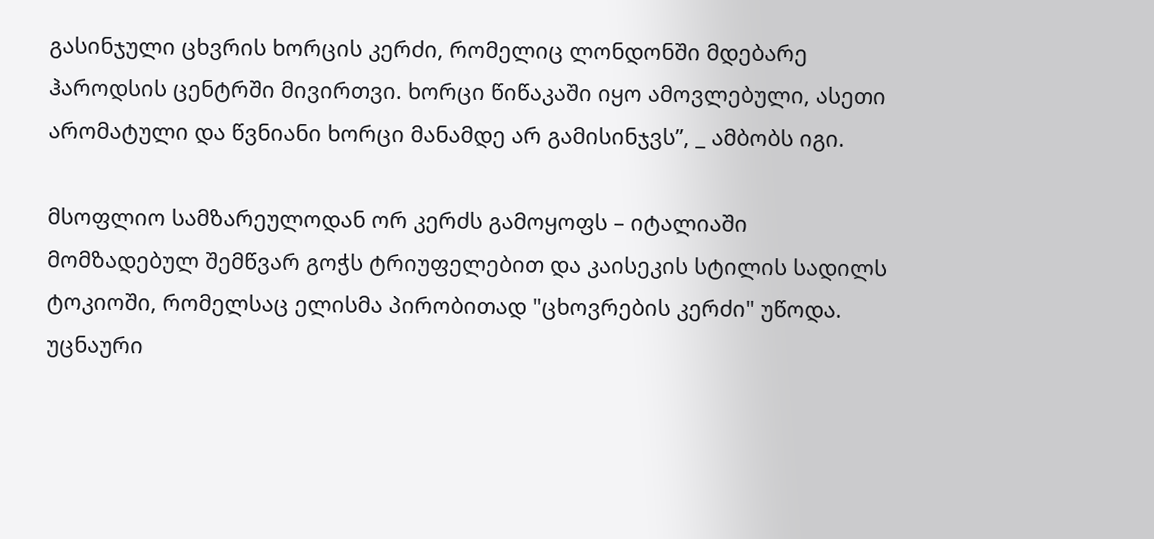გასინჯული ცხვრის ხორცის კერძი, რომელიც ლონდონში მდებარე ჰაროდსის ცენტრში მივირთვი. ხორცი წიწაკაში იყო ამოვლებული, ასეთი არომატული და წვნიანი ხორცი მანამდე არ გამისინჯვს”, _ ამბობს იგი.

მსოფლიო სამზარეულოდან ორ კერძს გამოყოფს – იტალიაში მომზადებულ შემწვარ გოჭს ტრიუფელებით და კაისეკის სტილის სადილს ტოკიოში, რომელსაც ელისმა პირობითად "ცხოვრების კერძი" უწოდა. უცნაური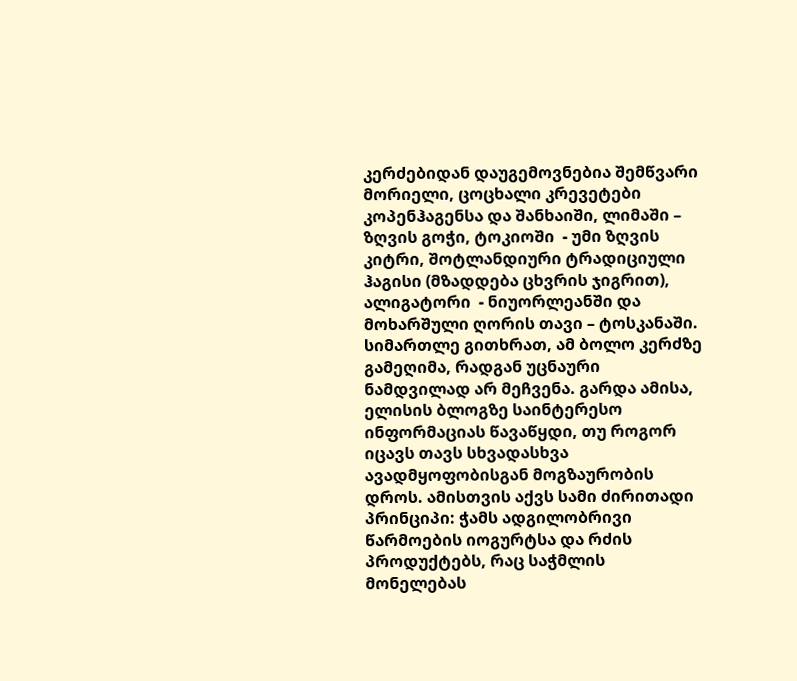კერძებიდან დაუგემოვნებია შემწვარი მორიელი, ცოცხალი კრევეტები კოპენჰაგენსა და შანხაიში, ლიმაში – ზღვის გოჭი, ტოკიოში  - უმი ზღვის კიტრი, შოტლანდიური ტრადიციული ჰაგისი (მზადდება ცხვრის ჯიგრით), ალიგატორი  - ნიუორლეანში და მოხარშული ღორის თავი – ტოსკანაში. სიმართლე გითხრათ, ამ ბოლო კერძზე გამეღიმა, რადგან უცნაური ნამდვილად არ მეჩვენა. გარდა ამისა, ელისის ბლოგზე საინტერესო ინფორმაციას წავაწყდი, თუ როგორ იცავს თავს სხვადასხვა ავადმყოფობისგან მოგზაურობის დროს. ამისთვის აქვს სამი ძირითადი პრინციპი: ჭამს ადგილობრივი წარმოების იოგურტსა და რძის პროდუქტებს, რაც საჭმლის მონელებას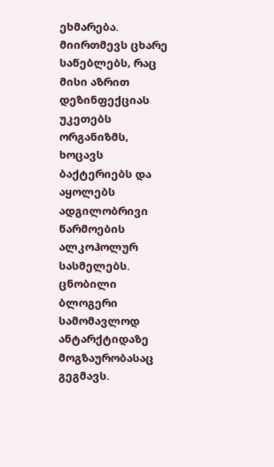ეხმარება. მიირთმევს ცხარე საწებლებს, რაც მისი აზრით დეზინფექციას უკეთებს ორგანიზმს, ხოცავს ბაქტერიებს და აყოლებს ადგილობრივი წარმოების ალკოჰოლურ სასმელებს. ცნობილი ბლოგერი სამომავლოდ ანტარქტიდაზე მოგზაურობასაც გეგმავს.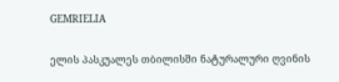GEMRIELIA

ელის პასკუალეს თბილისში ნატურალური ღვინის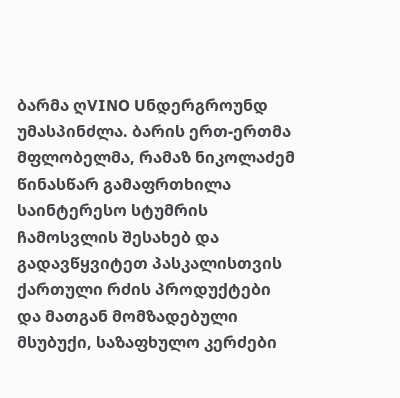ბარმა ღVINO Uნდერგროუნდ უმასპინძლა. ბარის ერთ-ერთმა მფლობელმა, რამაზ ნიკოლაძემ წინასწარ გამაფრთხილა საინტერესო სტუმრის ჩამოსვლის შესახებ და გადავწყვიტეთ პასკალისთვის ქართული რძის პროდუქტები და მათგან მომზადებული მსუბუქი, საზაფხულო კერძები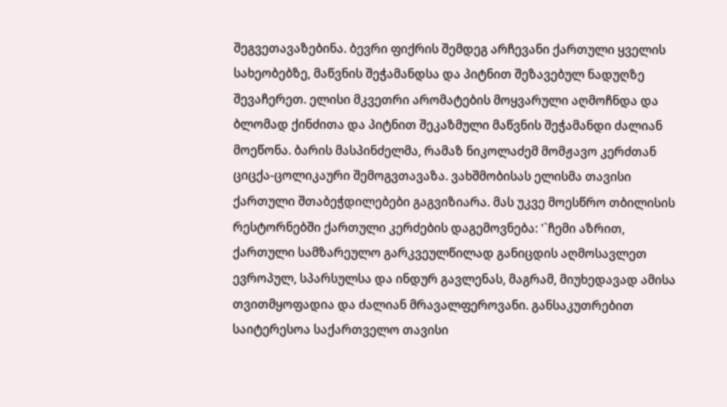შეგვეთავაზებინა. ბევრი ფიქრის შემდეგ არჩევანი ქართული ყველის სახეობებზე, მაწვნის შეჭამანდსა და პიტნით შეზავებულ ნადუღზე შევაჩერეთ. ელისი მკვეთრი არომატების მოყვარული აღმოჩნდა და ბლომად ქინძითა და პიტნით შეკაზმული მაწვნის შეჭამანდი ძალიან მოეწონა. ბარის მასპინძელმა, რამაზ ნიკოლაძემ მომჟავო კერძთან ციცქა-ცოლიკაური შემოგვთავაზა. ვახშმობისას ელისმა თავისი ქართული შთაბეჭდილებები გაგვიზიარა. მას უკვე მოესწრო თბილისის რესტორნებში ქართული კერძების დაგემოვნება: '`ჩემი აზრით, ქართული სამზარეულო გარკვეულწილად განიცდის აღმოსავლეთ ევროპულ, სპარსულსა და ინდურ გავლენას, მაგრამ, მიუხედავად ამისა თვითმყოფადია და ძალიან მრავალფეროვანი. განსაკუთრებით საიტერესოა საქართველო თავისი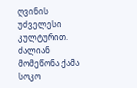ღვინის უძველესი კულტურით. ძალიან მომეწონა ქამა სოკო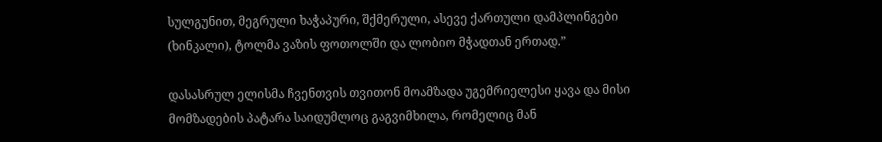სულგუნით, მეგრული ხაჭაპური, შქმერული, ასევე ქართული დამპლინგები (ხინკალი), ტოლმა ვაზის ფოთოლში და ლობიო მჭადთან ერთად.”

დასასრულ ელისმა ჩვენთვის თვითონ მოამზადა უგემრიელესი ყავა და მისი მომზადების პატარა საიდუმლოც გაგვიმხილა, რომელიც მან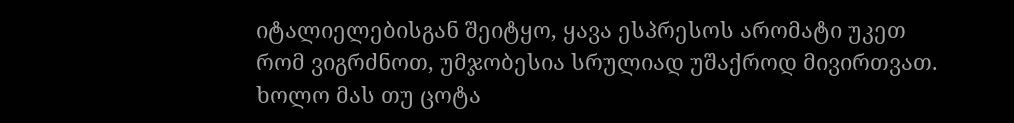იტალიელებისგან შეიტყო, ყავა ესპრესოს არომატი უკეთ რომ ვიგრძნოთ, უმჯობესია სრულიად უშაქროდ მივირთვათ. ხოლო მას თუ ცოტა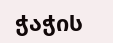ჭაჭის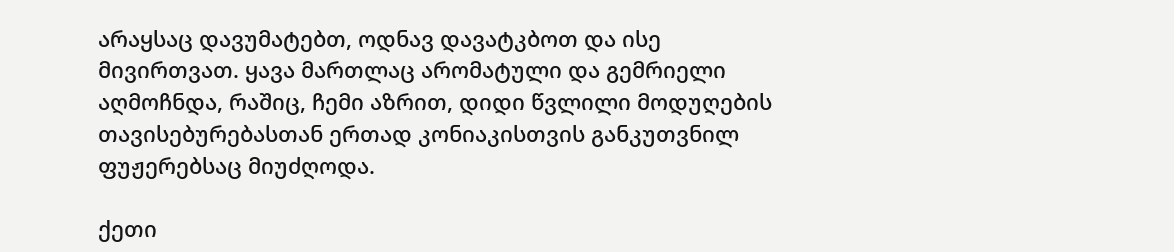არაყსაც დავუმატებთ, ოდნავ დავატკბოთ და ისე მივირთვათ. ყავა მართლაც არომატული და გემრიელი აღმოჩნდა, რაშიც, ჩემი აზრით, დიდი წვლილი მოდუღების თავისებურებასთან ერთად კონიაკისთვის განკუთვნილ ფუჟერებსაც მიუძღოდა.

ქეთი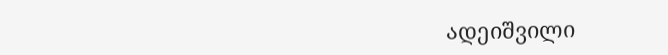ადეიშვილი